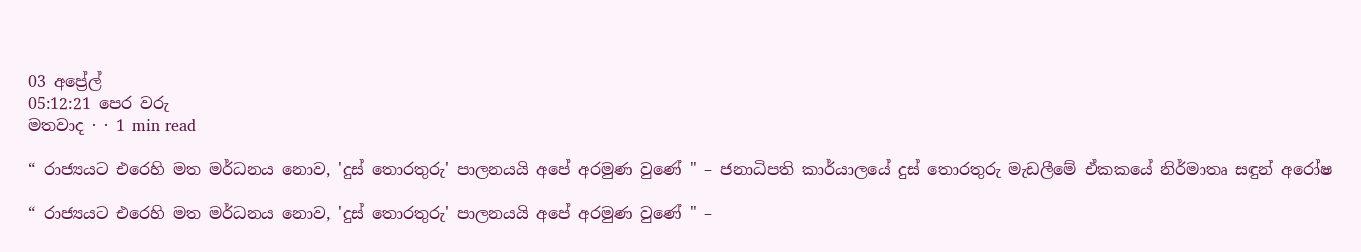03 අප්‍රේල්
05:12:21 පෙර වරු
මතවාද · · 1 min read

“ රාජ්‍යයට එරෙහි මත මර්ධනය නොව, 'දුස් තොරතුරු' පාලනයයි අපේ අරමුණ වුණේ " – ජනාධිපති කාර්යාලයේ දුස් තොරතුරු මැඩලීමේ ඒකකයේ නිර්මාතෘ සඳුන් අරෝෂ

“ රාජ්‍යයට එරෙහි මත මර්ධනය නොව, 'දුස් තොරතුරු' පාලනයයි අපේ අරමුණ වුණේ " –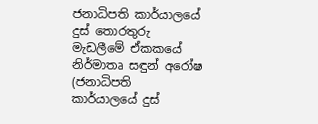ජනාධිපති කාර්යාලයේ දුස් තොරතුරු මැඩලීමේ ඒකකයේ නිර්මාතෘ සඳුන් අරෝෂ
(ජනාධිපති කාර්යාලයේ දුස්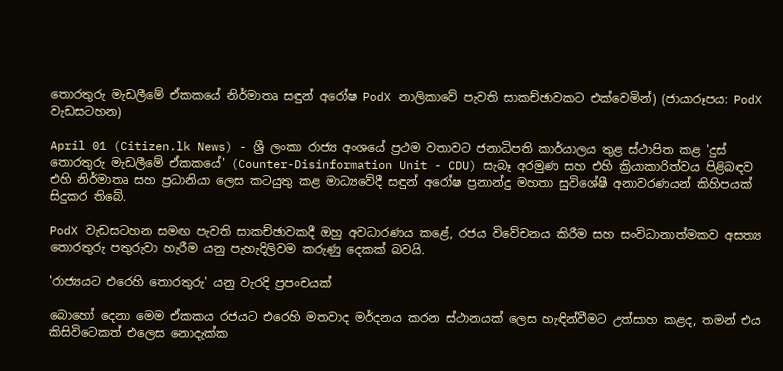තොරතුරු මැඩලීමේ ඒකකයේ නිර්මාතෘ සඳුන් අරෝෂ PodX නාලිකාවේ පැවති සාකච්ඡාවකට එක්වෙමින්) (ජායාරූපය: PodX වැඩසටහන)

April 01 (Citizen.lk News) - ශ්‍රී ලංකා රාජ්‍ය අංශයේ ප්‍රථම වතාවට ජනාධිපති කාර්යාලය තුළ ස්ථාපිත කළ 'දුස් තොරතුරු මැඩලීමේ ඒකකයේ' (Counter-Disinformation Unit - CDU) සැබෑ අරමුණ සහ එහි ක්‍රියාකාරිත්වය පිළිබඳව එහි නිර්මාතෘ සහ ප්‍රධානියා ලෙස කටයුතු කළ මාධ්‍යවේදී සඳුන් අරෝෂ ප්‍රනාන්දු මහතා සුවිශේෂී අනාවරණයන් කිහිපයක් සිදුකර තිබේ.

PodX වැඩසටහන සමඟ පැවති සාකච්ඡාවකදී ඔහු අවධාරණය කළේ, රජය විවේචනය කිරීම සහ සංවිධානාත්මකව අසත්‍ය තොරතුරු පතුරුවා හැරීම යනු පැහැදිලිවම කරුණු දෙකක් බවයි.

'රාජ්‍යයට එරෙහි තොරතුරු' යනු වැරදි ප්‍රපංචයක්

බොහෝ දෙනා මෙම ඒකකය රජයට එරෙහි මතවාද මර්දනය කරන ස්ථානයක් ලෙස හැඳින්වීමට උත්සාහ කළද, තමන් එය කිසිවිටෙකත් එලෙස නොදැක්ක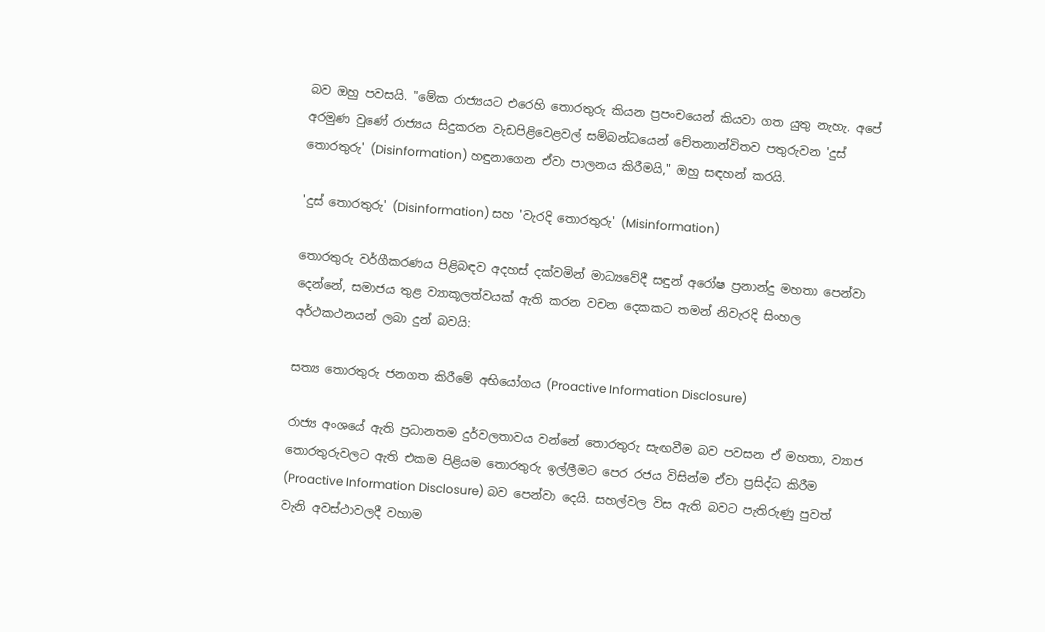බව ඔහු පවසයි. "මේක රාජ්‍යයට එරෙහි තොරතුරු කියන ප්‍රපංචයෙන් කියවා ගත යුතු නැහැ. අපේ අරමුණ වුණේ රාජ්‍යය සිදුකරන වැඩපිළිවෙළවල් සම්බන්ධයෙන් චේතනාන්විතව පතුරුවන 'දුස් තොරතුරු' (Disinformation) හඳුනාගෙන ඒවා පාලනය කිරීමයි," ඔහු සඳහන් කරයි.

'දුස් තොරතුරු' (Disinformation) සහ 'වැරදි තොරතුරු' (Misinformation)

තොරතුරු වර්ගීකරණය පිළිබඳව අදහස් දක්වමින් මාධ්‍යවේදී සඳුන් අරෝෂ ප්‍රනාන්දු මහතා පෙන්වා දෙන්නේ, සමාජය තුළ ව්‍යාකූලත්වයක් ඇති කරන වචන දෙකකට තමන් නිවැරදි සිංහල අර්ථකථනයන් ලබා දුන් බවයි:

සත්‍ය තොරතුරු ජනගත කිරීමේ අභියෝගය (Proactive Information Disclosure)

රාජ්‍ය අංශයේ ඇති ප්‍රධානතම දුර්වලතාවය වන්නේ තොරතුරු සැඟවීම බව පවසන ඒ මහතා, ව්‍යාජ තොරතුරුවලට ඇති එකම පිළියම තොරතුරු ඉල්ලීමට පෙර රජය විසින්ම ඒවා ප්‍රසිද්ධ කිරීම (Proactive Information Disclosure) බව පෙන්වා දෙයි. සහල්වල විස ඇති බවට පැතිරුණු පුවත් වැනි අවස්ථාවලදී වහාම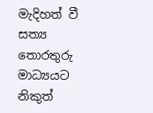මැදිහත් වී සත්‍ය තොරතුරු මාධ්‍යයට නිකුත්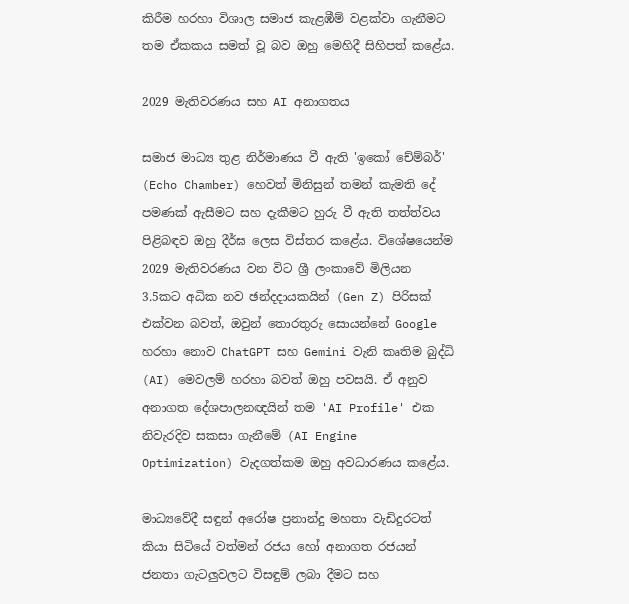කිරීම හරහා විශාල සමාජ කැළඹීම් වළක්වා ගැනීමට තම ඒකකය සමත් වූ බව ඔහු මෙහිදී සිහිපත් කළේය.

2029 මැතිවරණය සහ AI අනාගතය

සමාජ මාධ්‍ය තුළ නිර්මාණය වී ඇති 'ඉකෝ චේම්බර්' (Echo Chamber) හෙවත් මිනිසුන් තමන් කැමති දේ පමණක් ඇසීමට සහ දැකීමට හුරු වී ඇති තත්ත්වය පිළිබඳව ඔහු දීර්ඝ ලෙස විස්තර කළේය. විශේෂයෙන්ම 2029 මැතිවරණය වන විට ශ්‍රී ලංකාවේ මිලියන 3.5කට අධික නව ඡන්දදායකයින් (Gen Z) පිරිසක් එක්වන බවත්, ඔවුන් තොරතුරු සොයන්නේ Google හරහා නොව ChatGPT සහ Gemini වැනි කෘතිම බුද්ධි (AI) මෙවලම් හරහා බවත් ඔහු පවසයි. ඒ අනුව අනාගත දේශපාලනඥයින් තම 'AI Profile' එක නිවැරදිව සකසා ගැනීමේ (AI Engine Optimization) වැදගත්කම ඔහු අවධාරණය කළේය.

මාධ්‍යවේදී සඳුන් අරෝෂ ප්‍රනාන්දු මහතා වැඩිදුරටත් කියා සිටියේ වත්මන් රජය හෝ අනාගත රජයන් ජනතා ගැටලුවලට විසඳුම් ලබා දීමට සහ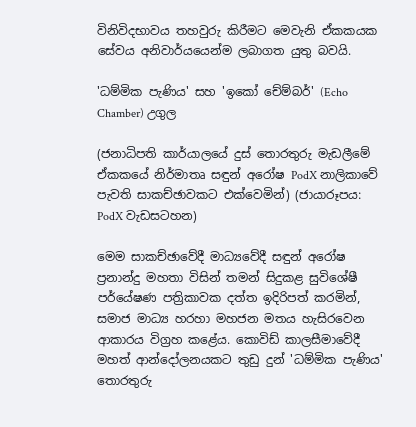විනිවිදභාවය තහවුරු කිරීමට මෙවැනි ඒකකයක සේවය අනිවාර්යයෙන්ම ලබාගත යුතු බවයි.

'ධම්මික පැණිය' සහ 'ඉකෝ චේම්බර්' (Echo Chamber) උගුල

(ජනාධිපති කාර්යාලයේ දුස් තොරතුරු මැඩලීමේ ඒකකයේ නිර්මාතෘ සඳුන් අරෝෂ PodX නාලිකාවේ පැවති සාකච්ඡාවකට එක්වෙමින්) (ජායාරූපය: PodX වැඩසටහන)

මෙම සාකච්ඡාවේදී මාධ්‍යවේදී සඳුන් අරෝෂ ප්‍රනාන්දු මහතා විසින් තමන් සිදුකළ සුවිශේෂී පර්යේෂණ පත්‍රිකාවක දත්ත ඉදිරිපත් කරමින්, සමාජ මාධ්‍ය හරහා මහජන මතය හැසිරවෙන ආකාරය විග්‍රහ කළේය. කොවිඩ් කාලසීමාවේදී මහත් ආන්දෝලනයකට තුඩු දුන් 'ධම්මික පැණිය' තොරතුරු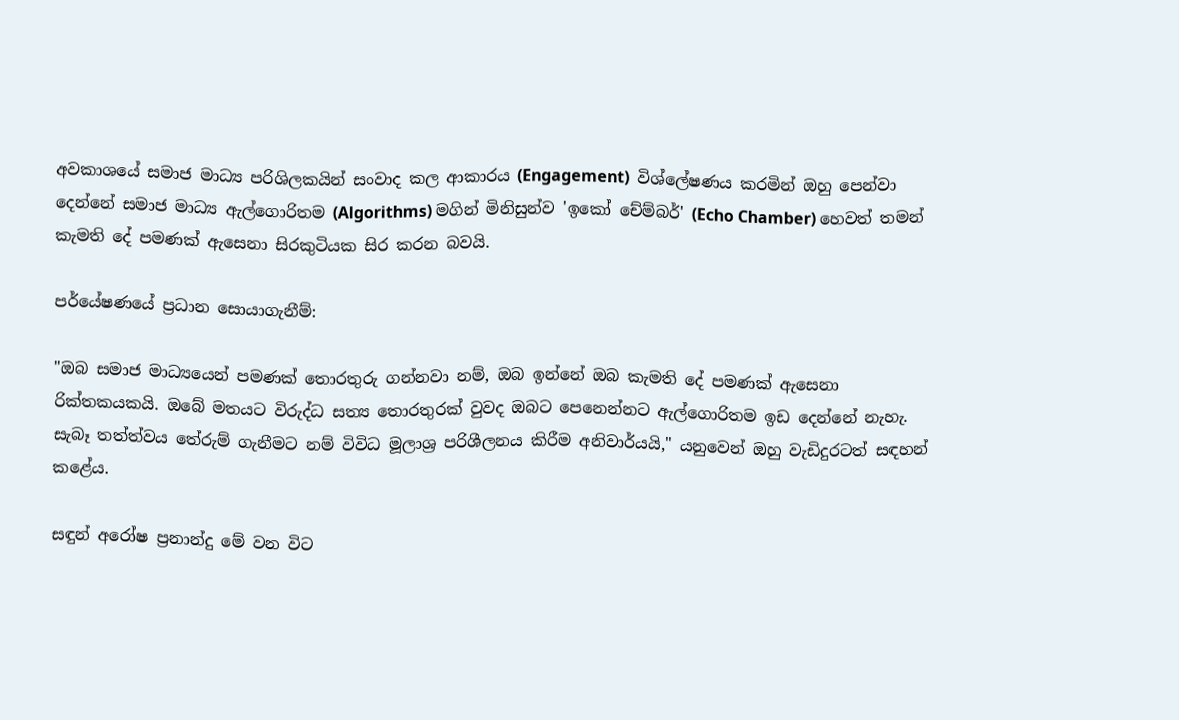අවකාශයේ සමාජ මාධ්‍ය පරිශිලකයින් සංවාද කල ආකාරය (Engagement)  විශ්ලේෂණය කරමින් ඔහු පෙන්වා දෙන්නේ සමාජ මාධ්‍ය ඇල්ගොරිතම (Algorithms) මගින් මිනිසුන්ව 'ඉකෝ චේම්බර්' (Echo Chamber) හෙවත් තමන් කැමති දේ පමණක් ඇසෙනා සිරකුටියක සිර කරන බවයි.

පර්යේෂණයේ ප්‍රධාන සොයාගැනීම්:

"ඔබ සමාජ මාධ්‍යයෙන් පමණක් තොරතුරු ගන්නවා නම්, ඔබ ඉන්නේ ඔබ කැමති දේ පමණක් ඇසෙනා රික්තකයකයි. ඔබේ මතයට විරුද්ධ සත්‍ය තොරතුරක් වුවද ඔබට පෙනෙන්නට ඇල්ගොරිතම ඉඩ දෙන්නේ නැහැ. සැබෑ තත්ත්වය තේරුම් ගැනීමට නම් විවිධ මූලාශ්‍ර පරිශීලනය කිරීම අනිවාර්යයි," යනුවෙන් ඔහු වැඩිදුරටත් සඳහන් කළේය.

සඳුන් අරෝෂ ප්‍රනාන්දු මේ වන විට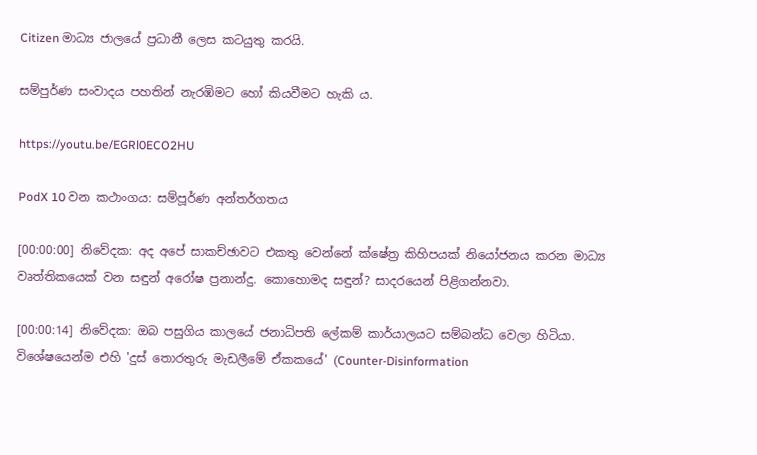Citizen මාධ්‍ය ජාලයේ ප්‍රධානී ලෙස කටයුතු කරයි.

සම්පුර්ණ සංවාදය පහතින් නැරඹිමට හෝ කියවීමට හැකි ය.

https://youtu.be/EGRl0ECO2HU

PodX 10 වන කථාංගය: සම්පූර්ණ අන්තර්ගතය

[00:00:00] නිවේදක: අද අපේ සාකච්ඡාවට එකතු වෙන්නේ ක්ෂේත්‍ර කිහිපයක් නියෝජනය කරන මාධ්‍ය වෘත්තිකයෙක් වන සඳුන් අරෝෂ ප්‍රනාන්දු. කොහොමද සඳුන්? සාදරයෙන් පිළිගන්නවා.

[00:00:14] නිවේදක: ඔබ පසුගිය කාලයේ ජනාධිපති ලේකම් කාර්යාලයට සම්බන්ධ වෙලා හිටියා. විශේෂයෙන්ම එහි 'දුස් තොරතුරු මැඩලීමේ ඒකකයේ' (Counter-Disinformation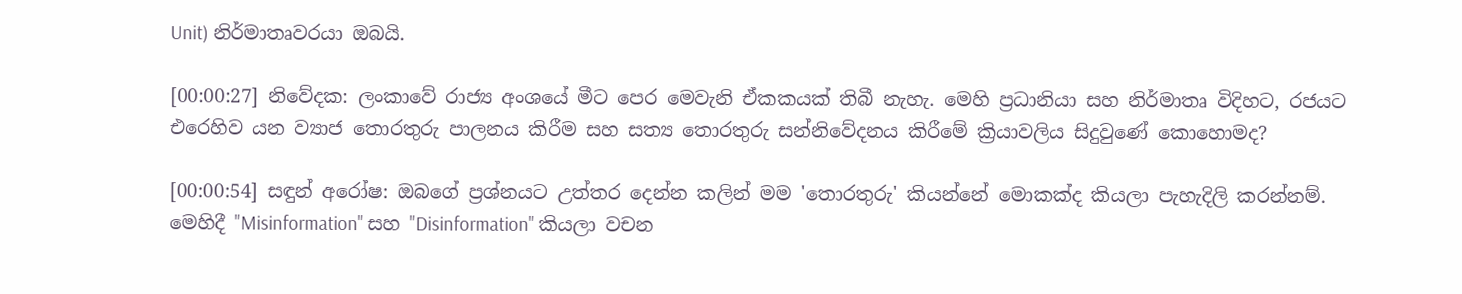Unit) නිර්මාතෘවරයා ඔබයි.

[00:00:27] නිවේදක: ලංකාවේ රාජ්‍ය අංශයේ මීට පෙර මෙවැනි ඒකකයක් තිබී නැහැ. මෙහි ප්‍රධානියා සහ නිර්මාතෘ විදිහට, රජයට එරෙහිව යන ව්‍යාජ තොරතුරු පාලනය කිරීම සහ සත්‍ය තොරතුරු සන්නිවේදනය කිරීමේ ක්‍රියාවලිය සිදුවුණේ කොහොමද?

[00:00:54] සඳුන් අරෝෂ: ඔබගේ ප්‍රශ්නයට උත්තර දෙන්න කලින් මම 'තොරතුරු' කියන්නේ මොකක්ද කියලා පැහැදිලි කරන්නම්. මෙහිදී "Misinformation" සහ "Disinformation" කියලා වචන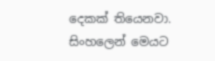දෙකක් තියෙනවා. සිංහලෙන් මෙයට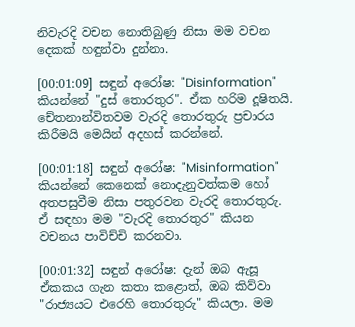නිවැරදි වචන නොතිබුණු නිසා මම වචන දෙකක් හඳුන්වා දුන්නා.

[00:01:09] සඳුන් අරෝෂ: "Disinformation" කියන්නේ "දුස් තොරතුර". ඒක හරිම දූෂිතයි. චේතනාන්විතවම වැරදි තොරතුරු ප්‍රචාරය කිරීමයි මෙයින් අදහස් කරන්නේ.

[00:01:18] සඳුන් අරෝෂ: "Misinformation" කියන්නේ කෙනෙක් නොදැනුවත්කම හෝ අතපසුවීම නිසා පතුරවන වැරදි තොරතුරු. ඒ සඳහා මම "වැරදි තොරතුර" කියන වචනය පාවිච්චි කරනවා.

[00:01:32] සඳුන් අරෝෂ: දැන් ඔබ ඇසූ ඒකකය ගැන කතා කළොත්, ඔබ කිව්වා "රාජ්‍යයට එරෙහි තොරතුරු" කියලා. මම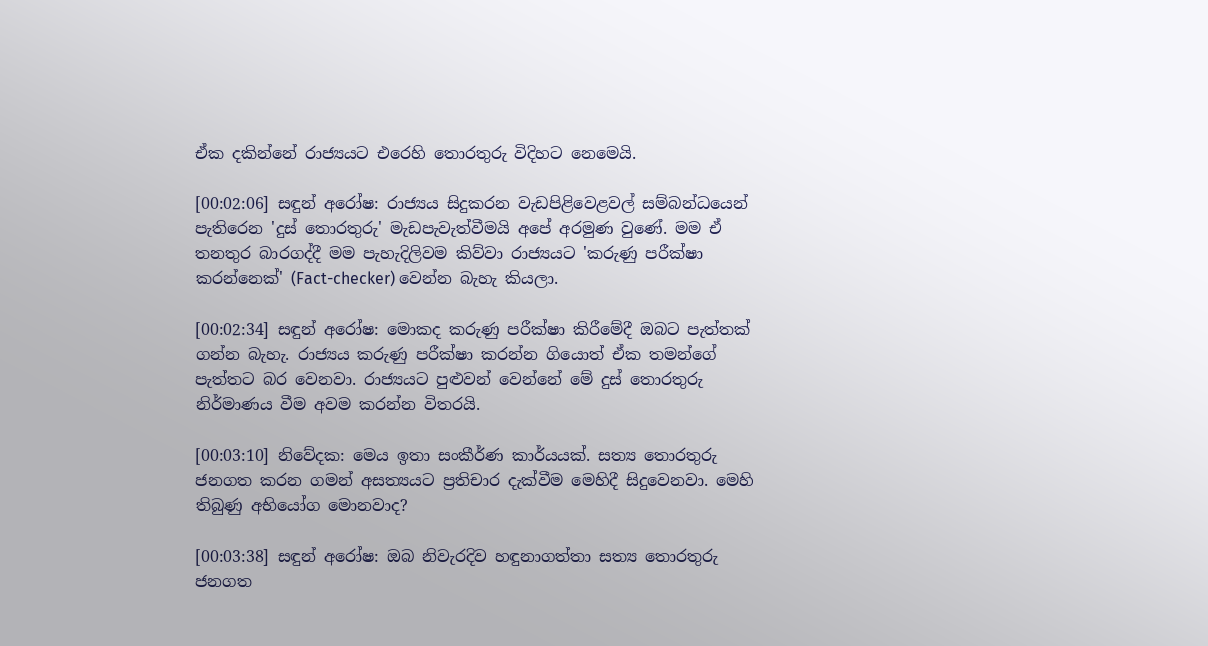ඒක දකින්නේ රාජ්‍යයට එරෙහි තොරතුරු විදිහට නෙමෙයි.

[00:02:06] සඳුන් අරෝෂ: රාජ්‍යය සිදුකරන වැඩපිළිවෙළවල් සම්බන්ධයෙන් පැතිරෙන 'දුස් තොරතුරු' මැඩපැවැත්වීමයි අපේ අරමුණ වුණේ. මම ඒ තනතුර බාරගද්දී මම පැහැදිලිවම කිව්වා රාජ්‍යයට 'කරුණු පරීක්ෂා කරන්නෙක්' (Fact-checker) වෙන්න බැහැ කියලා.

[00:02:34] සඳුන් අරෝෂ: මොකද කරුණු පරීක්ෂා කිරීමේදී ඔබට පැත්තක් ගන්න බැහැ. රාජ්‍යය කරුණු පරීක්ෂා කරන්න ගියොත් ඒක තමන්ගේ පැත්තට බර වෙනවා. රාජ්‍යයට පුළුවන් වෙන්නේ මේ දුස් තොරතුරු නිර්මාණය වීම අවම කරන්න විතරයි.

[00:03:10] නිවේදක: මෙය ඉතා සංකීර්ණ කාර්යයක්. සත්‍ය තොරතුරු ජනගත කරන ගමන් අසත්‍යයට ප්‍රතිචාර දැක්වීම මෙහිදී සිදුවෙනවා. මෙහි තිබුණු අභියෝග මොනවාද?

[00:03:38] සඳුන් අරෝෂ: ඔබ නිවැරදිව හඳුනාගත්තා සත්‍ය තොරතුරු ජනගත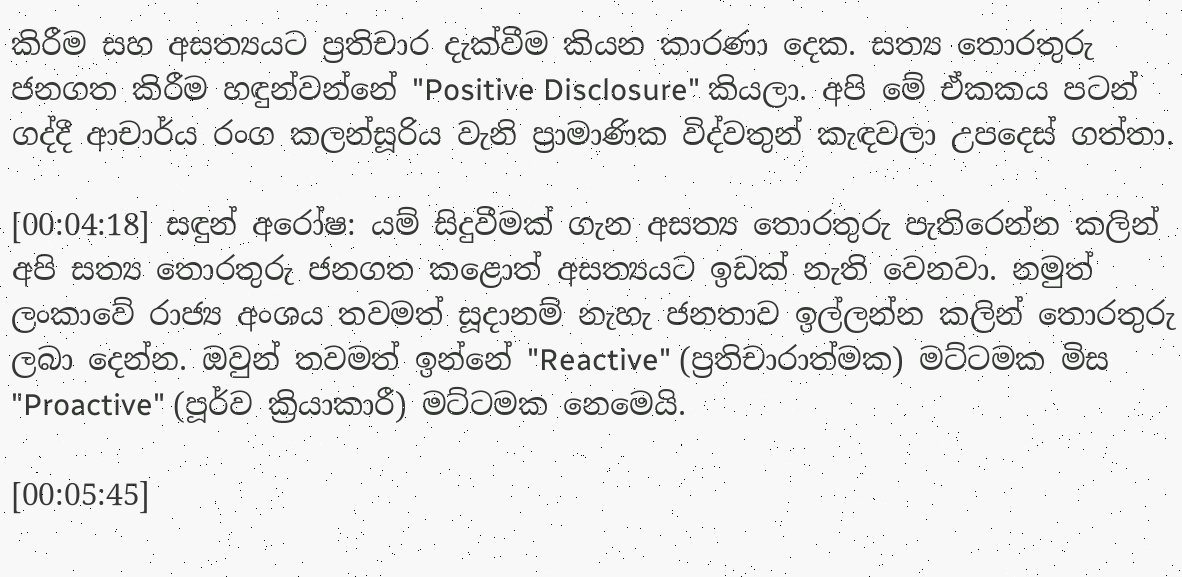කිරීම සහ අසත්‍යයට ප්‍රතිචාර දැක්වීම කියන කාරණා දෙක. සත්‍ය තොරතුරු ජනගත කිරීම හඳුන්වන්නේ "Positive Disclosure" කියලා. අපි මේ ඒකකය පටන් ගද්දී ආචාර්ය රංග කලන්සූරිය වැනි ප්‍රාමාණික විද්වතුන් කැඳවලා උපදෙස් ගත්තා.

[00:04:18] සඳුන් අරෝෂ: යම් සිදුවීමක් ගැන අසත්‍ය තොරතුරු පැතිරෙන්න කලින් අපි සත්‍ය තොරතුරු ජනගත කළොත් අසත්‍යයට ඉඩක් නැති වෙනවා. නමුත් ලංකාවේ රාජ්‍ය අංශය තවමත් සූදානම් නැහැ ජනතාව ඉල්ලන්න කලින් තොරතුරු ලබා දෙන්න. ඔවුන් තවමත් ඉන්නේ "Reactive" (ප්‍රතිචාරාත්මක) මට්ටමක මිස "Proactive" (පූර්ව ක්‍රියාකාරී) මට්ටමක නෙමෙයි.

[00:05:45]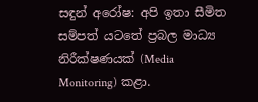සඳුන් අරෝෂ: අපි ඉතා සීමිත සම්පත් යටතේ ප්‍රබල මාධ්‍ය නිරීක්ෂණයක් (Media Monitoring) කළා.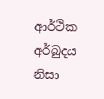ආර්ථික අර්බුදය නිසා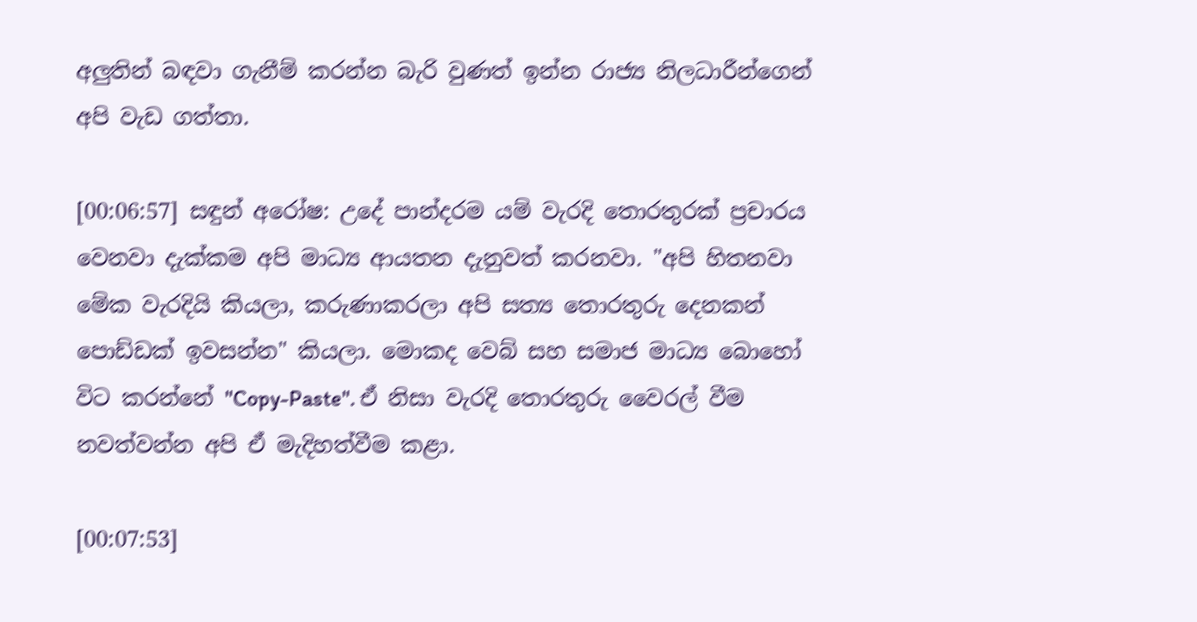අලුතින් බඳවා ගැනීම් කරන්න බැරි වුණත් ඉන්න රාජ්‍ය නිලධාරීන්ගෙන් අපි වැඩ ගත්තා.

[00:06:57] සඳුන් අරෝෂ: උදේ පාන්දරම යම් වැරදි තොරතුරක් ප්‍රචාරය වෙනවා දැක්කම අපි මාධ්‍ය ආයතන දැනුවත් කරනවා. "අපි හිතනවා මේක වැරදියි කියලා, කරුණාකරලා අපි සත්‍ය තොරතුරු දෙනකන් පොඩ්ඩක් ඉවසන්න" කියලා. මොකද වෙබ් සහ සමාජ මාධ්‍ය බොහෝ විට කරන්නේ "Copy-Paste". ඒ නිසා වැරදි තොරතුරු වෛරල් වීම නවත්වන්න අපි ඒ මැදිහත්වීම කළා.

[00:07:53]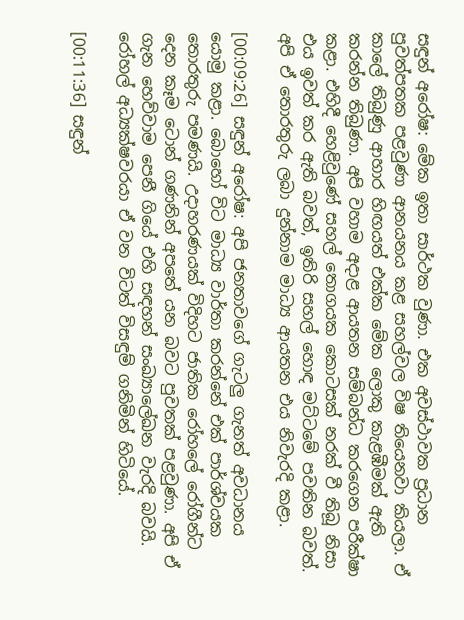සඳුන් අරෝෂ: මේක ඉතා සාර්ථක වුණා. එක අවස්ථාවක ප්‍රධාන පුවත්පතක පළවුණා ආනයනය කළ සහල්වල විෂ තියෙනවා කියලා. ඒ කාලේ තිබුණු ආහාර හිඟයත් එක්ක මේක ලොකු කැළඹීමක් ඇති කරන්න තිබුණා. අපි වහාම අදාළ ආයතන සම්බන්ධ කරගෙන පරීක්ෂා කළා. එහිදී හෙළිවුණේ සහල් තොගයක කොටසක් නරක් වී තිබූ නිසා එය ඉවත් කර ඇති බවත්, ඉතිරි සහල් හොඳ මට්ටමේ පවතින බවත්. අපි ඒ තොරතුරු ලබා දුන්නාම මාධ්‍ය ආයතන එය නිවැරදි කළා.

[00:09:26] සඳුන් අරෝෂ: අපි ජනතාවගේ ගැටලු ගැනත් අවධානය යොමු කළා. බොහෝ විට මාධ්‍ය වාර්තා කරන්නේ එක් පාර්ශ්වයක තොරතුරු පමණයි. උදාහරණයක් විදිහට ජාතික රෝහලේ රෝගීන්ට දෙන කෑම ටොන් ගණනින් අපතේ යන බවට පුවතක් පළවුණා. අපි ඒ ගැන හෙව්වාම පෙනී ගියේ එහි සඳහන් සංඛ්‍යාලේඛන වැරදි බවයි. රෝහල් අධ්‍යක්ෂවරයා ඒ වන විටත් විසඳුම් ගනිමින් හිටියේ.

[00:11:36] සඳුන්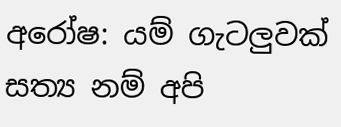අරෝෂ: යම් ගැටලුවක් සත්‍ය නම් අපි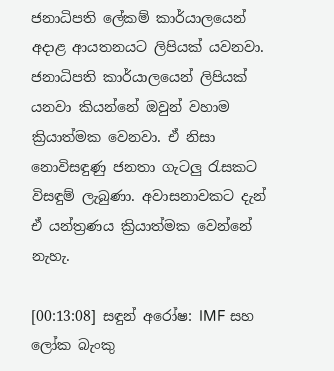ජනාධිපති ලේකම් කාර්යාලයෙන් අදාළ ආයතනයට ලිපියක් යවනවා. ජනාධිපති කාර්යාලයෙන් ලිපියක් යනවා කියන්නේ ඔවුන් වහාම ක්‍රියාත්මක වෙනවා. ඒ නිසා නොවිසඳුණු ජනතා ගැටලු රැසකට විසඳුම් ලැබුණා. අවාසනාවකට දැන් ඒ යන්ත්‍රණය ක්‍රියාත්මක වෙන්නේ නැහැ.

[00:13:08] සඳුන් අරෝෂ: IMF සහ ලෝක බැංකු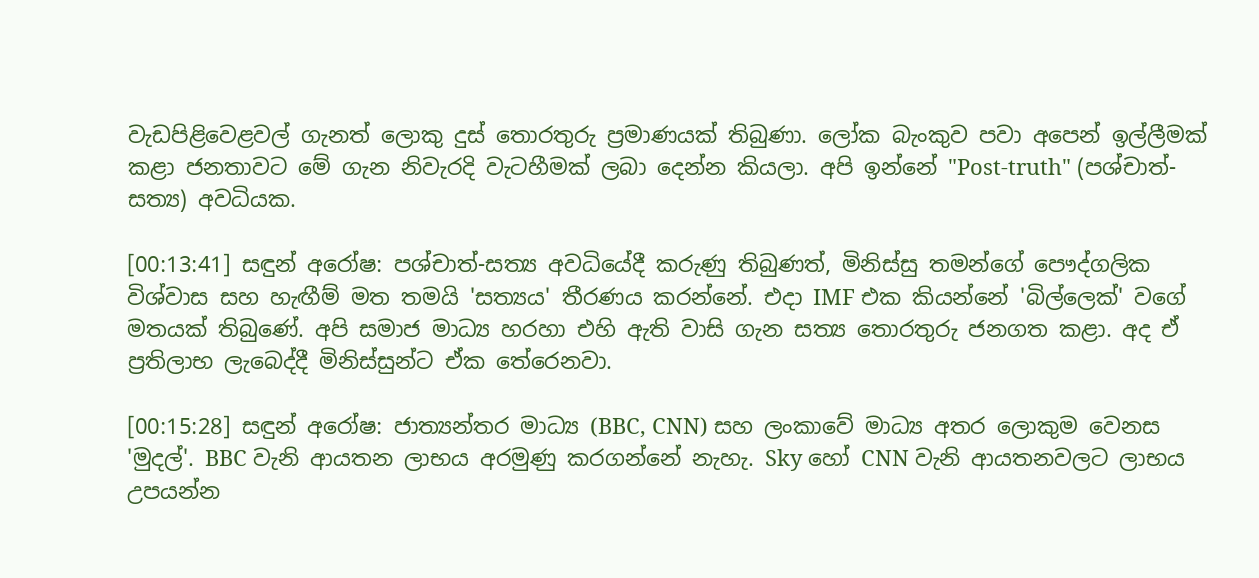වැඩපිළිවෙළවල් ගැනත් ලොකු දුස් තොරතුරු ප්‍රමාණයක් තිබුණා. ලෝක බැංකුව පවා අපෙන් ඉල්ලීමක් කළා ජනතාවට මේ ගැන නිවැරදි වැටහීමක් ලබා දෙන්න කියලා. අපි ඉන්නේ "Post-truth" (පශ්චාත්-සත්‍ය) අවධියක.

[00:13:41] සඳුන් අරෝෂ: පශ්චාත්-සත්‍ය අවධියේදී කරුණු තිබුණත්, මිනිස්සු තමන්ගේ පෞද්ගලික විශ්වාස සහ හැඟීම් මත තමයි 'සත්‍යය' තීරණය කරන්නේ. එදා IMF එක කියන්නේ 'බිල්ලෙක්' වගේ මතයක් තිබුණේ. අපි සමාජ මාධ්‍ය හරහා එහි ඇති වාසි ගැන සත්‍ය තොරතුරු ජනගත කළා. අද ඒ ප්‍රතිලාභ ලැබෙද්දී මිනිස්සුන්ට ඒක තේරෙනවා.

[00:15:28] සඳුන් අරෝෂ: ජාත්‍යන්තර මාධ්‍ය (BBC, CNN) සහ ලංකාවේ මාධ්‍ය අතර ලොකුම වෙනස 'මුදල්'. BBC වැනි ආයතන ලාභය අරමුණු කරගන්නේ නැහැ. Sky හෝ CNN වැනි ආයතනවලට ලාභය උපයන්න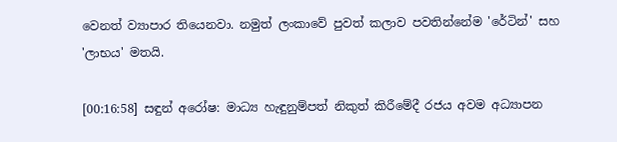වෙනත් ව්‍යාපාර තියෙනවා. නමුත් ලංකාවේ පුවත් කලාව පවතින්නේම 'රේටින්' සහ 'ලාභය' මතයි.

[00:16:58] සඳුන් අරෝෂ: මාධ්‍ය හැඳුනුම්පත් නිකුත් කිරීමේදී රජය අවම අධ්‍යාපන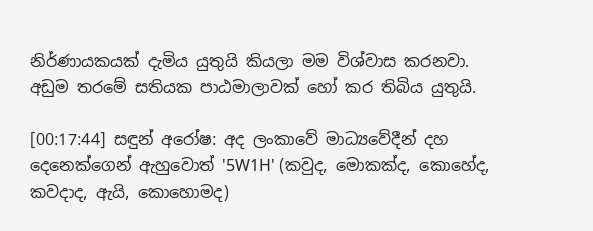නිර්ණායකයක් දැමිය යුතුයි කියලා මම විශ්වාස කරනවා. අඩුම තරමේ සතියක පාඨමාලාවක් හෝ කර තිබිය යුතුයි.

[00:17:44] සඳුන් අරෝෂ: අද ලංකාවේ මාධ්‍යවේදීන් දහ දෙනෙක්ගෙන් ඇහුවොත් '5W1H' (කවුද, මොකක්ද, කොහේද, කවදාද, ඇයි, කොහොමද)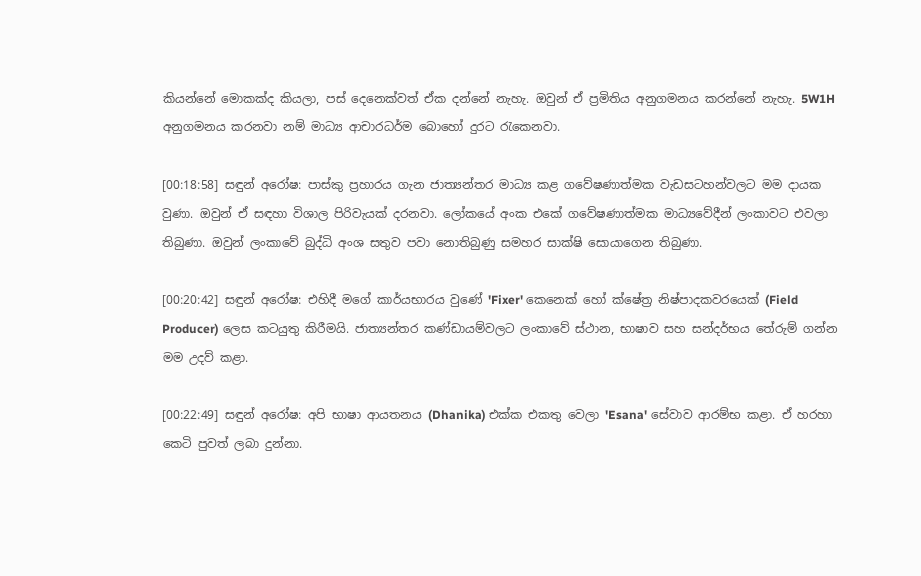කියන්නේ මොකක්ද කියලා, පස් දෙනෙක්වත් ඒක දන්නේ නැහැ. ඔවුන් ඒ ප්‍රමිතිය අනුගමනය කරන්නේ නැහැ. 5W1H අනුගමනය කරනවා නම් මාධ්‍ය ආචාරධර්ම බොහෝ දුරට රැකෙනවා.

[00:18:58] සඳුන් අරෝෂ: පාස්කු ප්‍රහාරය ගැන ජාත්‍යන්තර මාධ්‍ය කළ ගවේෂණාත්මක වැඩසටහන්වලට මම දායක වුණා. ඔවුන් ඒ සඳහා විශාල පිරිවැයක් දරනවා. ලෝකයේ අංක එකේ ගවේෂණාත්මක මාධ්‍යවේදීන් ලංකාවට එවලා තිබුණා. ඔවුන් ලංකාවේ බුද්ධි අංශ සතුව පවා නොතිබුණු සමහර සාක්ෂි සොයාගෙන තිබුණා.

[00:20:42] සඳුන් අරෝෂ: එහිදී මගේ කාර්යභාරය වුණේ 'Fixer' කෙනෙක් හෝ ක්ෂේත්‍ර නිෂ්පාදකවරයෙක් (Field Producer) ලෙස කටයුතු කිරීමයි. ජාත්‍යන්තර කණ්ඩායම්වලට ලංකාවේ ස්ථාන, භාෂාව සහ සන්දර්භය තේරුම් ගන්න මම උදව් කළා.

[00:22:49] සඳුන් අරෝෂ: අපි භාෂා ආයතනය (Dhanika) එක්ක එකතු වෙලා 'Esana' සේවාව ආරම්භ කළා. ඒ හරහා කෙටි පුවත් ලබා දුන්නා.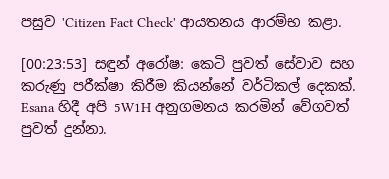පසුව 'Citizen Fact Check' ආයතනය ආරම්භ කළා.

[00:23:53] සඳුන් අරෝෂ: කෙටි පුවත් සේවාව සහ කරුණු පරීක්ෂා කිරීම කියන්නේ වර්ටිකල් දෙකක්. Esana හිදී අපි 5W1H අනුගමනය කරමින් වේගවත් පුවත් දුන්නා.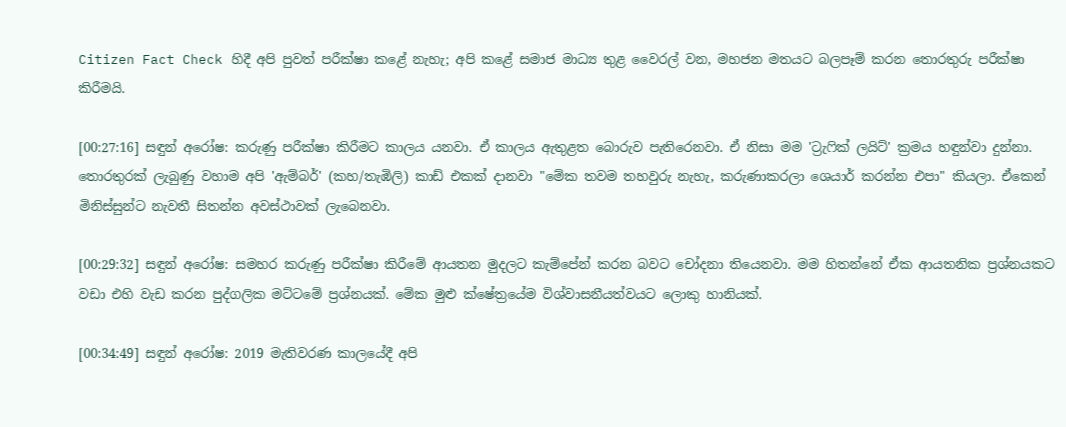Citizen Fact Check හිදී අපි පුවත් පරීක්ෂා කළේ නැහැ; අපි කළේ සමාජ මාධ්‍ය තුළ වෛරල් වන, මහජන මතයට බලපෑම් කරන තොරතුරු පරීක්ෂා කිරීමයි.

[00:27:16] සඳුන් අරෝෂ: කරුණු පරීක්ෂා කිරීමට කාලය යනවා. ඒ කාලය ඇතුළත බොරුව පැතිරෙනවා. ඒ නිසා මම 'ට්‍රැෆික් ලයිට්' ක්‍රමය හඳුන්වා දුන්නා. තොරතුරක් ලැබුණු වහාම අපි 'ඇම්බර්' (කහ/තැඹිලි) කාඩ් එකක් දානවා "මේක තවම තහවුරු නැහැ, කරුණාකරලා ශෙයාර් කරන්න එපා" කියලා. ඒකෙන් මිනිස්සුන්ට නැවතී සිතන්න අවස්ථාවක් ලැබෙනවා.

[00:29:32] සඳුන් අරෝෂ: සමහර කරුණු පරීක්ෂා කිරීමේ ආයතන මුදලට කැම්පේන් කරන බවට චෝදනා තියෙනවා. මම හිතන්නේ ඒක ආයතනික ප්‍රශ්නයකට වඩා එහි වැඩ කරන පුද්ගලික මට්ටමේ ප්‍රශ්නයක්. මේක මුළු ක්ෂේත්‍රයේම විශ්වාසනීයත්වයට ලොකු හානියක්.

[00:34:49] සඳුන් අරෝෂ: 2019 මැතිවරණ කාලයේදී අපි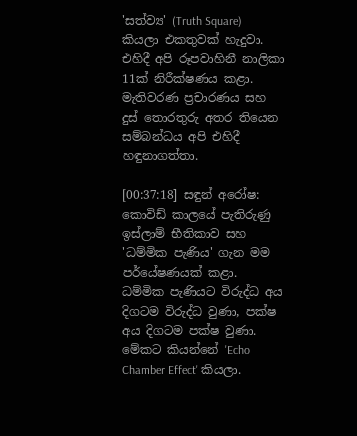'සත්ව්‍ය' (Truth Square) කියලා එකතුවක් හැදුවා. එහිදී අපි රූපවාහිනී නාලිකා 11ක් නිරීක්ෂණය කළා. මැතිවරණ ප්‍රචාරණය සහ දුස් තොරතුරු අතර තියෙන සම්බන්ධය අපි එහිදී හඳුනාගත්තා.

[00:37:18] සඳුන් අරෝෂ: කොවිඩ් කාලයේ පැතිරුණු ඉස්ලාම් භීතිකාව සහ 'ධම්මික පැණිය' ගැන මම පර්යේෂණයක් කළා. ධම්මික පැණියට විරුද්ධ අය දිගටම විරුද්ධ වුණා, පක්ෂ අය දිගටම පක්ෂ වුණා. මේකට කියන්නේ 'Echo Chamber Effect' කියලා.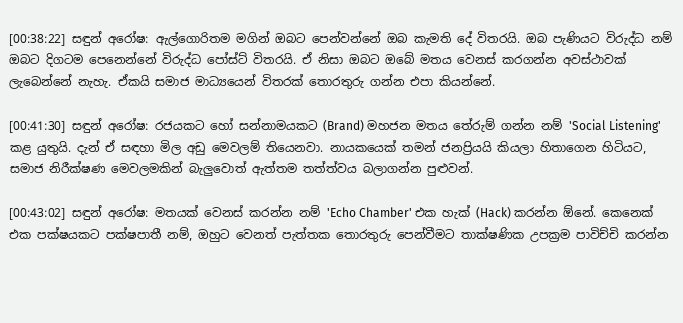[00:38:22] සඳුන් අරෝෂ: ඇල්ගොරිතම මගින් ඔබට පෙන්වන්නේ ඔබ කැමති දේ විතරයි. ඔබ පැණියට විරුද්ධ නම් ඔබට දිගටම පෙනෙන්නේ විරුද්ධ පෝස්ට් විතරයි. ඒ නිසා ඔබට ඔබේ මතය වෙනස් කරගන්න අවස්ථාවක් ලැබෙන්නේ නැහැ. ඒකයි සමාජ මාධ්‍යයෙන් විතරක් තොරතුරු ගන්න එපා කියන්නේ.

[00:41:30] සඳුන් අරෝෂ: රජයකට හෝ සන්නාමයකට (Brand) මහජන මතය තේරුම් ගන්න නම් 'Social Listening' කළ යුතුයි. දැන් ඒ සඳහා මිල අඩු මෙවලම් තියෙනවා. නායකයෙක් තමන් ජනප්‍රියයි කියලා හිතාගෙන හිටියට, සමාජ නිරීක්ෂණ මෙවලමකින් බැලුවොත් ඇත්තම තත්ත්වය බලාගන්න පුළුවන්.

[00:43:02] සඳුන් අරෝෂ: මතයක් වෙනස් කරන්න නම් 'Echo Chamber' එක හැක් (Hack) කරන්න ඕනේ. කෙනෙක් එක පක්ෂයකට පක්ෂපාතී නම්, ඔහුට වෙනත් පැත්තක තොරතුරු පෙන්වීමට තාක්ෂණික උපක්‍රම පාවිච්චි කරන්න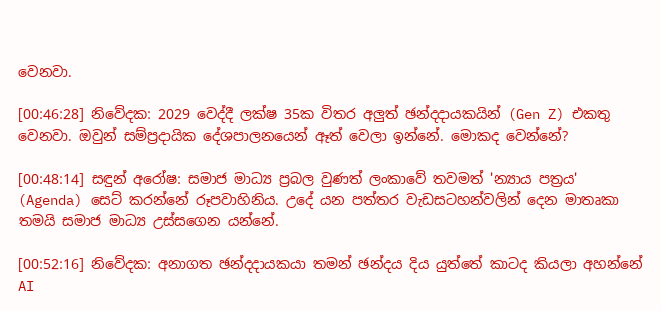වෙනවා.

[00:46:28] නිවේදක: 2029 වෙද්දී ලක්ෂ 35ක විතර අලුත් ඡන්දදායකයින් (Gen Z) එකතු වෙනවා. ඔවුන් සම්ප්‍රදායික දේශපාලනයෙන් ඈත් වෙලා ඉන්නේ. මොකද වෙන්නේ?

[00:48:14] සඳුන් අරෝෂ: සමාජ මාධ්‍ය ප්‍රබල වුණත් ලංකාවේ තවමත් 'න්‍යාය පත්‍රය' (Agenda) සෙට් කරන්නේ රූපවාහිනිය. උදේ යන පත්තර වැඩසටහන්වලින් දෙන මාතෘකා තමයි සමාජ මාධ්‍ය උස්සගෙන යන්නේ.

[00:52:16] නිවේදක: අනාගත ඡන්දදායකයා තමන් ඡන්දය දිය යුත්තේ කාටද කියලා අහන්නේ AI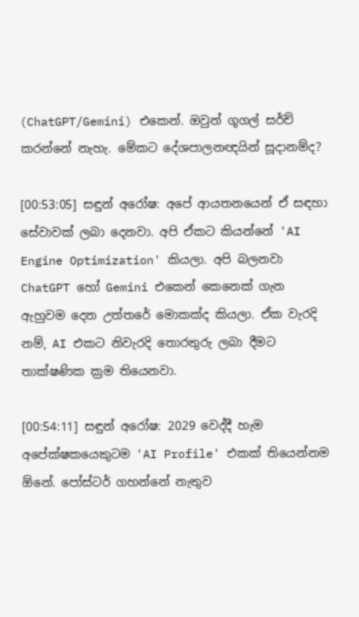(ChatGPT/Gemini) එකෙන්. ඔවුන් ගූගල් සර්ච් කරන්නේ නැහැ. මේකට දේශපාලනඥයින් සූදානම්ද?

[00:53:05] සඳුන් අරෝෂ: අපේ ආයතනයෙන් ඒ සඳහා සේවාවක් ලබා දෙනවා. අපි ඒකට කියන්නේ 'AI Engine Optimization' කියලා. අපි බලනවා ChatGPT හෝ Gemini එකෙන් කෙනෙක් ගැන ඇහුවම දෙන උත්තරේ මොකක්ද කියලා. ඒක වැරදි නම්, AI එකට නිවැරදි තොරතුරු ලබා දීමට තාක්ෂණික ක්‍රම තියෙනවා.

[00:54:11] සඳුන් අරෝෂ: 2029 වෙද්දී හැම අපේක්ෂකයෙකුටම 'AI Profile' එකක් තියෙන්නම ඕනේ. පෝස්ටර් ගහන්නේ නැතුව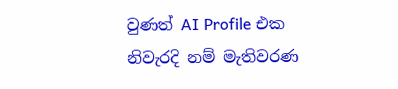වුණත් AI Profile එක නිවැරදි නම් මැතිවරණ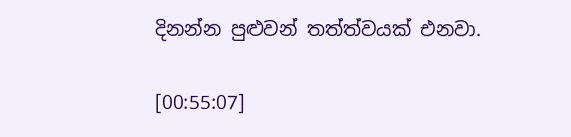දිනන්න පුළුවන් තත්ත්වයක් එනවා.

[00:55:07]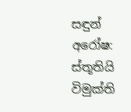සඳුන් අරෝෂ: ස්තූතියි විමුක්ති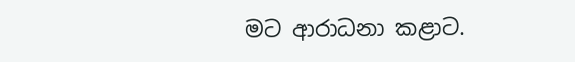මට ආරාධනා කළාට.